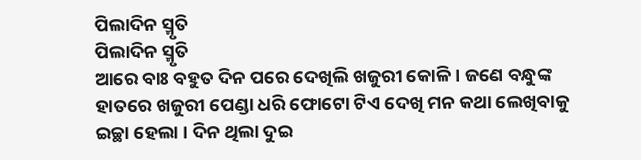ପିଲାଦିନ ସ୍ମୃତି
ପିଲାଦିନ ସ୍ମୃତି
ଆରେ ବାଃ ବହୁତ ଦିନ ପରେ ଦେଖିଲି ଖଜୁରୀ କୋଳି । ଜଣେ ବନ୍ଧୁଙ୍କ ହାତରେ ଖଜୁରୀ ପେଣ୍ଡା ଧରି ଫୋଟୋ ଟିଏ ଦେଖି ମନ କଥା ଲେଖିବାକୁ ଇଚ୍ଛା ହେଲା । ଦିନ ଥିଲା ଦୁଇ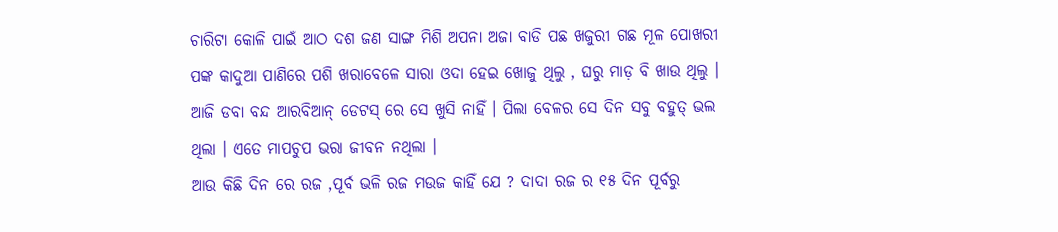ଚାରିଟା କୋଳି ପାଇଁ ଆଠ ଦଶ ଜଣ ସାଙ୍ଗ ମିଶି ଅପନା ଅଜା ବାଡି ପଛ ଖଜୁରୀ ଗଛ ମୂଳ ପୋଖରୀ ପଙ୍କ କାଦୁଆ ପାଣିରେ ପଶି ଖରାବେଳେ ସାରା ଓଦା ହେଇ ଖୋଜୁ ଥିଲୁ , ଘରୁ ମାଡ଼ ବି ଖାଉ ଥିଲୁ । ଆଜି ଡବା ବନ୍ଦ ଆରବିଆନ୍ ଡେଟସ୍ ରେ ସେ ଖୁସି ନାହିଁ । ପିଲା ବେଳର ସେ ଦିନ ସବୁ ବହୁତ୍ ଭଲ ଥିଲା । ଏତେ ମାପଚୁପ ଭରା ଜୀବନ ନଥିଲା ।
ଆଉ କିଛି ଦିନ ରେ ରଜ ,ପୂର୍ବ ଭଳି ରଜ ମଉଜ କାହିଁ ଯେ ? ଦାଦା ରଜ ର ୧୫ ଦିନ ପୂର୍ବରୁ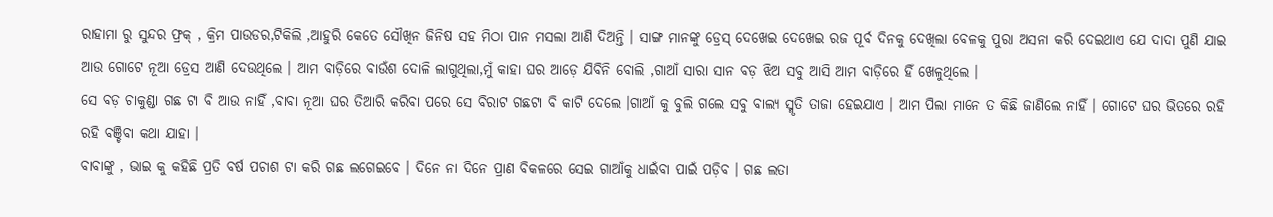ରାହାମା ରୁ ସୁନ୍ଦର ଫ୍ରକ୍ , କ୍ରିମ ପାଉଡର,ଟିକିଲି ,ଆହୁରି କେତେ ସୌଖିନ ଜିନିଷ ସହ ମିଠା ପାନ ମସଲା ଆଣି ଦିଅନ୍ତି । ସାଙ୍ଗ ମାନଙ୍କୁ ଡ୍ରେସ୍ ଦେଖେଇ ଦେଖେଇ ରଜ ପୂର୍ବ ଦିନକୁ ଦେଖିଲା ବେଳକୁ ପୁରା ଅସନା କରି ଦେଇଥାଏ ଯେ ଦାଦା ପୁଣି ଯାଇ ଆଉ ଗୋଟେ ନୂଆ ଡ୍ରେସ ଆଣି ଦେଉଥିଲେ । ଆମ ବାଡ଼ିରେ ବାଉଁଶ ଦୋଳି ଲାଗୁଥିଲା,ମୁଁ କାହା ଘର ଆଡ଼େ ଯିବିନି ବୋଲି ,ଗାଆଁ ସାରା ସାନ ବଡ଼ ଝିଅ ସବୁ ଆସି ଆମ ବାଡ଼ିରେ ହିଁ ଖେଳୁଥିଲେ ।
ସେ ବଡ଼ ଚାକୁଣ୍ଡା ଗଛ ଟା ବି ଆଉ ନାହିଁ ,ବାବା ନୂଆ ଘର ତିଆରି କରିବା ପରେ ସେ ବିରାଟ ଗଛଟା ବି କାଟି ଦେଲେ ।ଗାଆଁ କୁ ବୁଲି ଗଲେ ସବୁ ବାଲ୍ୟ ସ୍ମୃତି ତାଜା ହେଇଯାଏ । ଆମ ପିଲା ମାନେ ତ କିଛି ଜାଣିଲେ ନାହିଁ । ଗୋଟେ ଘର ଭିତରେ ରହି ରହି ବଞ୍ଚିବା କଥା ଯାହା ।
ବାବାଙ୍କୁ , ଭାଇ କୁ କହିଛି ପ୍ରତି ବର୍ଷ ପଚାଶ ଟା କରି ଗଛ ଲଗେଇବେ । ଦିନେ ନା ଦିନେ ପ୍ରାଣ ବିକଳରେ ସେଇ ଗାଆଁକୁ ଧାଇଁବା ପାଇଁ ପଡ଼ିବ । ଗଛ ଲତା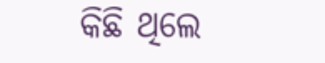କିଛି ଥିଲେ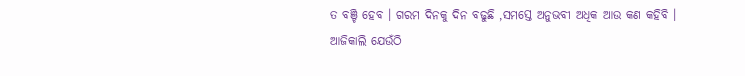ତ ବଞ୍ଚି ହେବ । ଗରମ ଦିନକୁ ଦିନ ବଢୁଛି ,ସମସ୍ତେ ଅନୁଭବୀ ଅଧିକ ଆଉ କଣ କହିବି । ଆଜିକାଲି ଯେଉଁଠି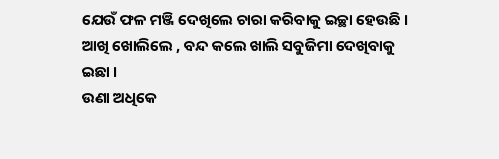ଯେଉଁ ଫଳ ମଞ୍ଜି ଦେଖିଲେ ଚାରା କରିବାକୁ ଇଚ୍ଛା ହେଉଛି । ଆଖି ଖୋଲିଲେ , ବନ୍ଦ କଲେ ଖାଲି ସବୁଜିମା ଦେଖିବାକୁ ଇଛା ।
ଉଣା ଅଧିକେ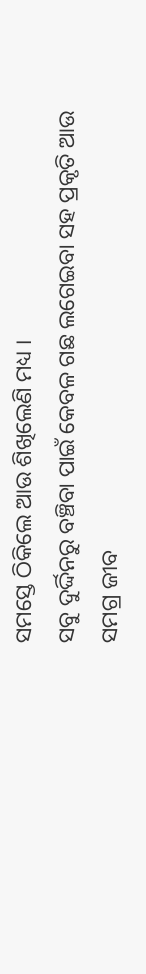ସମସ୍ତେ ଠିକିଲେ ଆଉ ଶିଖିଲେଣି ମଧ୍ୟ ।
ସବୁ ଦୁର୍ଦ୍ଦିନରୁ ବଞ୍ଚିବା ପାଇଁ କେବଳ ଗଛ ଲଗେଇବା ସହ ପ୍ରକୃତି ଆଉ ସମଗ୍ର ଜୀବ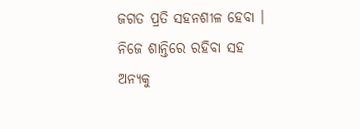ଜଗତ ପ୍ରତି ସହନଶୀଳ ହେବା ।
ନିଜେ ଶାନ୍ତିରେ ରହିବା ସହ ଅନ୍ୟକୁ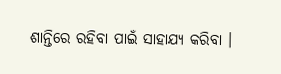ଶାନ୍ତିରେ ରହିବା ପାଇଁ ସାହାଯ୍ୟ କରିବା ।